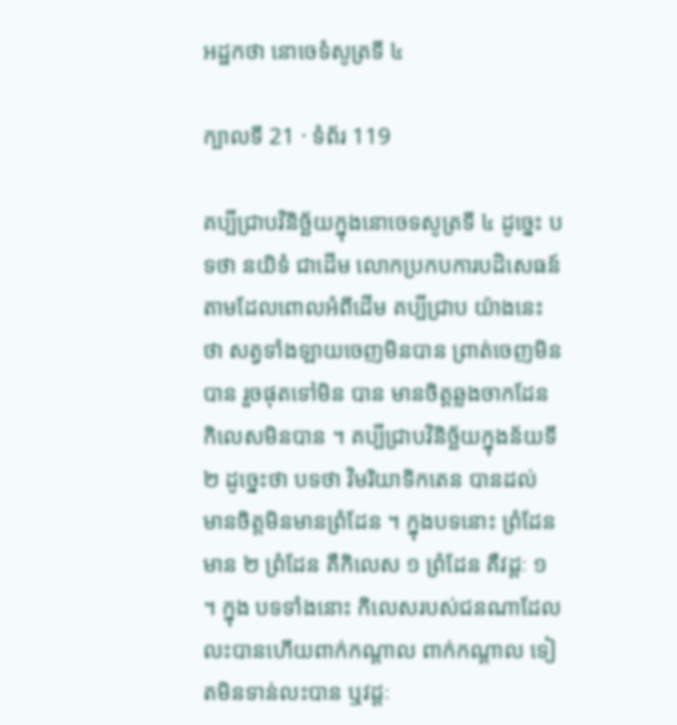អដ្ឋកថា នោចេទំសូត្រទី ៤

ក្បាលទី 21 · ទំព័រ 119

គប្បីជ្រាបវិនិច្ឆ័យក្នុងនោចេទសូត្រទី ៤ ដូច្នេះ បទថា នយិទំ ជាដើម លោកប្រកបការបដិសេធន៍តាមដែលពោលអំពីដើម គប្បីជ្រាប យ៉ាងនេះថា សត្វទាំងឡាយចេញមិនបាន ព្រាត់ចេញមិនបាន រួចផុតទៅមិន បាន មានចិត្តឆ្លងចាកដែនកិលេសមិនបាន ។ គប្បីជ្រាបវិនិច្ឆ័យក្នុងន័យទី ២ ដូច្នេះថា បទថា វិមរិយាទិកតេន បានដល់ មានចិត្តមិនមានព្រំដែន ។ ក្នុងបទនោះ ព្រំដែនមាន ២ ព្រំដែន គឺកិលេស ១ ព្រំដែន គឺវដ្តៈ ១ ។ ក្នុង បទទាំងនោះ កិលេសរបស់ជនណាដែលលះបានហើយពាក់កណ្តាល ពាក់កណ្តាល ទៀតមិនទាន់លះបាន ឬវដ្តៈ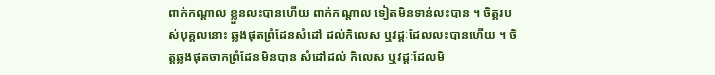ពាក់កណ្តាល ខ្លួនលះបានហើយ ពាក់កណ្តាល ទៀតមិនទាន់លះបាន ។ ចិត្តរបស់បុគ្គលនោះ ឆ្លងផុតព្រំដែនសំដៅ ដល់កិលេស ឬវដ្តៈដែលលះបានហើយ ។ ចិត្តឆ្លងផុតចាកព្រំដែនមិនបាន សំដៅដល់ កិលេស ឬវដ្តៈដែលមិ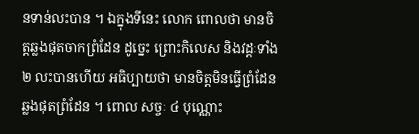នទាន់លះបាន ។ ឯក្នុងទីនេះ លោក ពោលថា មានចិត្តឆ្លងផុតចាកព្រំដែន ដូច្នេះ ព្រោះកិលេស និងវដ្តៈទាំង ២ លះបានហើយ អធិប្បាយថា មានចិត្តមិនធ្វើព្រំដែន ឆ្លងផុតព្រំដែន ។ ពោល សច្ចៈ ៤ បុណ្ណោះ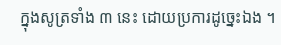ក្នុងសូត្រទាំង ៣ នេះ ដោយប្រការដូច្នេះឯង ។